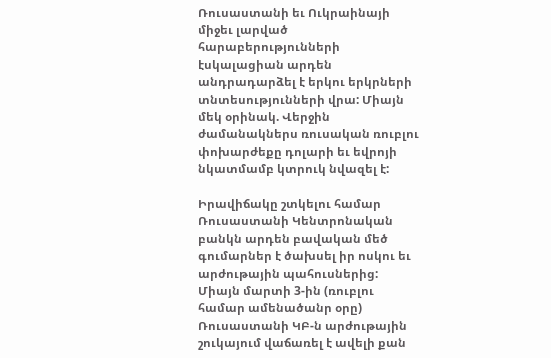Ռուսաստանի եւ Ուկրաինայի միջեւ լարված հարաբերությունների էսկալացիան արդեն անդրադարձել է երկու երկրների տնտեսությունների վրա: Միայն մեկ օրինակ. Վերջին ժամանակներս ռուսական ռուբլու փոխարժեքը դոլարի եւ եվրոյի նկատմամբ կտրուկ նվազել է:

Իրավիճակը շտկելու համար Ռուսաստանի Կենտրոնական բանկն արդեն բավական մեծ գումարներ է ծախսել իր ոսկու եւ արժութային պահուսներից: Միայն մարտի 3-ին (ռուբլու համար ամենածանր օրը) Ռուսաստանի ԿԲ-ն արժութային շուկայում վաճառել է ավելի քան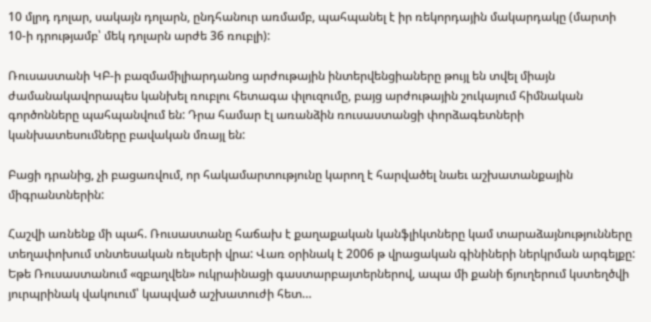10 մլրդ դոլար, սակայն դոլարն, ընդհանուր առմամբ, պահպանել է իր ռեկորդային մակարդակը (մարտի 10-ի դրությամբ՝ մեկ դոլարն արժե 36 ռուբլի):

Ռուսաստանի ԿԲ-ի բազմամիլիարդանոց արժութային ինտերվենցիաները թույլ են տվել միայն ժամանակավորապես կանխել ռուբլու հետագա փլուզումը, բայց արժութային շուկայում հիմնական գործոնները պահպանվում են: Դրա համար էլ առանձին ռուսաստանցի փորձագետների կանխատեսումները բավական մռայլ են:

Բացի դրանից, չի բացառվում, որ հակամարտությունը կարող է հարվածել նաեւ աշխատանքային միգրանտներին:

Հաշվի առնենք մի պահ. Ռուսաստանը հաճախ է քաղաքական կանֆլիկտները կամ տարաձայնությունները տեղափոխում տնտեսական ռելսերի վրա: Վառ օրինակ է 2006 թ վրացական գինիների ներկրման արգելքը: Եթե Ռուսաստանում «զբաղվեն» ուկրաինացի գաստարբայտերներով, ապա մի քանի ճյուղերում կստեղծվի յուրպրինակ վակուում՝ կապված աշխատուժի հետ…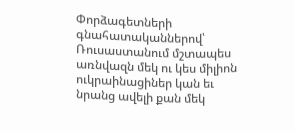Փորձագետների գնահատականներով՝ Ռուսաստանում մշտապես առնվազն մեկ ու կես միլիոն ուկրաինացիներ կան եւ նրանց ավելի քան մեկ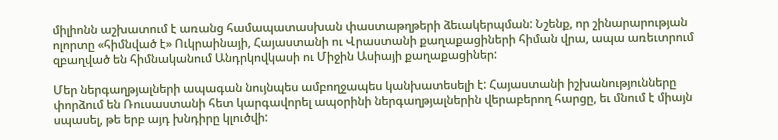միլիոնն աշխատում է առանց համապատասխան փաստաթղթերի ձեւակերպման: Նշենք, որ շինարարության ոլորտը «հիմնված է» Ուկրաինայի, Հայաստանի ու Վրաստանի քաղաքացիների հիման վրա, ապա առեւտրում զբաղված են հիմնականում Անդրկովկասի ու Միջին Ասիայի քաղաքացիներ:

Մեր ներգաղթյալների ապագան նույնպես ամբողջապես կանխատեսելի է: Հայաստանի իշխանությունները փորձում են Ռուսաստանի հետ կարգավորել ապօրինի ներգաղթյալներին վերաբերող հարցը, եւ մնում է միայն սպասել, թե երբ այդ խնդիրը կլուծվի: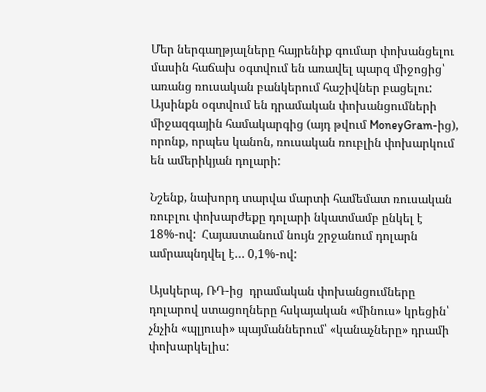Մեր ներգաղթյալները հայրենիք գումար փոխանցելու մասին հաճախ օգտվում են առավել պարզ միջոցից՝ առանց ռուսական բանկերում հաշիվներ բացելու: Այսինքն օգտվում են դրամական փոխանցումների միջազգային համակարգից (այդ թվում MoneyGram-ից), որոնք, որպես կանոն, ռուսական ռուբլին փոխարկում են ամերիկյան դոլարի:

Նշենք, նախորդ տարվա մարտի համեմատ ռուսական ռուբլու փոխարժեքը դոլարի նկատմամբ ընկել է 18%-ով:  Հայաստանում նույն շրջանում դոլարն ամրապնդվել է… 0,1%-ով:

Այսկերպ, ՌԴ-ից  դրամական փոխանցումները դոլարով ստացողները հսկայական «մինուս» կրեցին՝ չնչին «պլյուսի» պայմաններում՝ «կանաչները» դրամի փոխարկելիս: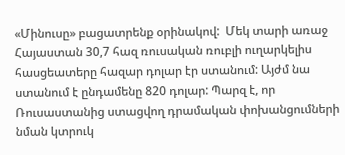«Մինուսը» բացատրենք օրինակով:  Մեկ տարի առաջ Հայաստան 30,7 հազ ռուսական ռուբլի ուղարկելիս հասցեատերը հազար դոլար էր ստանում: Այժմ նա ստանում է ընդամենը 820 դոլար: Պարզ է, որ Ռուսաստանից ստացվող դրամական փոխանցումների  նման կտրուկ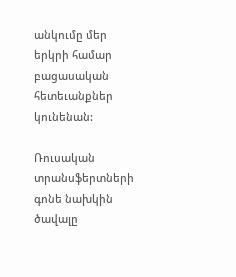անկումը մեր երկրի համար բացասական հետեւանքներ կունենան:

Ռուսական տրանսֆերտների  գոնե նախկին ծավալը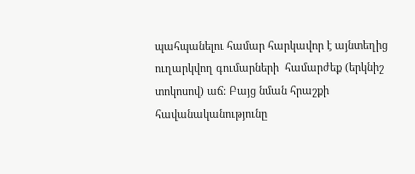պահպանելու համար հարկավոր է այնտեղից ուղարկվող գումարների  համարժեք (երկնիշ տոկոսով) աճ: Բայց նման հրաշքի հավանականությունը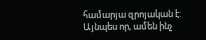համարյա զրոյական է: Այնպես որ, ամեն ինչ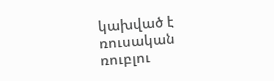կախված է ռուսական ռուբլու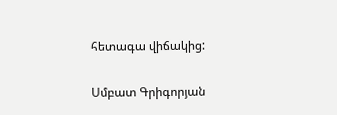հետագա վիճակից:

Սմբատ Գրիգորյան